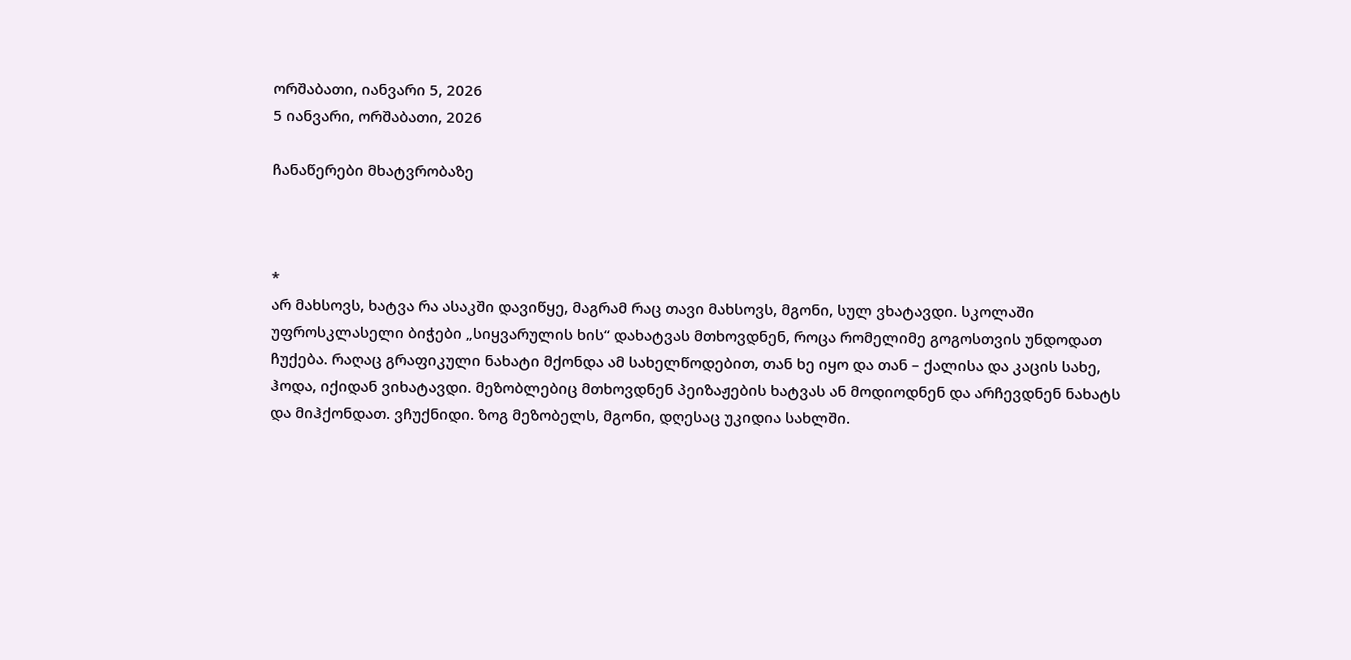ორშაბათი, იანვარი 5, 2026
5 იანვარი, ორშაბათი, 2026

ჩანაწერები მხატვრობაზე



*
არ მახსოვს, ხატვა რა ასაკში დავიწყე, მაგრამ რაც თავი მახსოვს, მგონი, სულ ვხატავდი. სკოლაში უფროსკლასელი ბიჭები „სიყვარულის ხის“ დახატვას მთხოვდნენ, როცა რომელიმე გოგოსთვის უნდოდათ ჩუქება. რაღაც გრაფიკული ნახატი მქონდა ამ სახელწოდებით, თან ხე იყო და თან – ქალისა და კაცის სახე, ჰოდა, იქიდან ვიხატავდი. მეზობლებიც მთხოვდნენ პეიზაჟების ხატვას ან მოდიოდნენ და არჩევდნენ ნახატს და მიჰქონდათ. ვჩუქნიდი. ზოგ მეზობელს, მგონი, დღესაც უკიდია სახლში.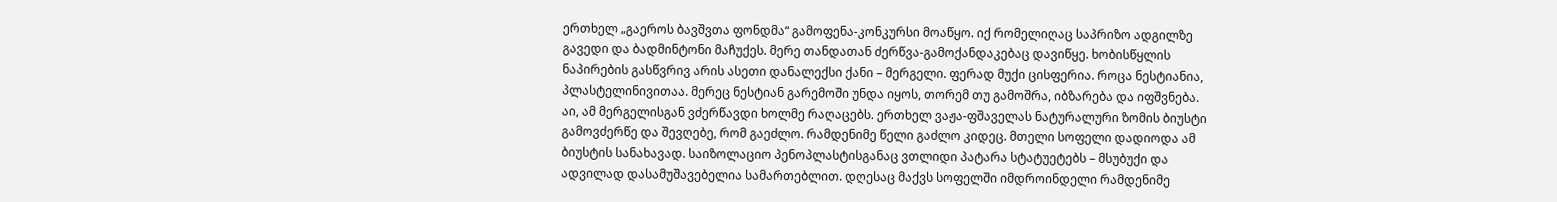ერთხელ „გაეროს ბავშვთა ფონდმა“ გამოფენა-კონკურსი მოაწყო. იქ რომელიღაც საპრიზო ადგილზე გავედი და ბადმინტონი მაჩუქეს. მერე თანდათან ძერწვა-გამოქანდაკებაც დავიწყე. ხობისწყლის ნაპირების გასწვრივ არის ასეთი დანალექსი ქანი – მერგელი. ფერად მუქი ცისფერია. როცა ნესტიანია, პლასტელინივითაა. მერეც ნესტიან გარემოში უნდა იყოს, თორემ თუ გამოშრა, იბზარება და იფშვნება. აი, ამ მერგელისგან ვძერწავდი ხოლმე რაღაცებს. ერთხელ ვაჟა-ფშაველას ნატურალური ზომის ბიუსტი გამოვძერწე და შევღებე, რომ გაეძლო. რამდენიმე წელი გაძლო კიდეც. მთელი სოფელი დადიოდა ამ ბიუსტის სანახავად. საიზოლაციო პენოპლასტისგანაც ვთლიდი პატარა სტატუეტებს – მსუბუქი და ადვილად დასამუშავებელია სამართებლით. დღესაც მაქვს სოფელში იმდროინდელი რამდენიმე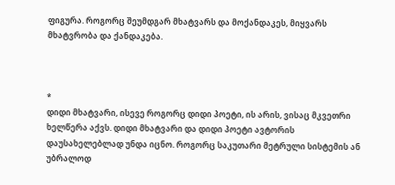ფიგურა. როგორც შეუმდგარ მხატვარს და მოქანდაკეს, მიყვარს მხატვრობა და ქანდაკება.



*
დიდი მხატვარი, ისევე როგორც დიდი პოეტი, ის არის, ვისაც მკვეთრი ხელწერა აქვს. დიდი მხატვარი და დიდი პოეტი ავტორის დაუსახელებლად უნდა იცნო. როგორც საკუთარი მეტრული სისტემის ან უბრალოდ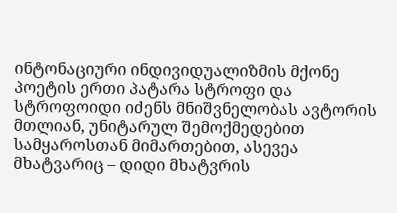ინტონაციური ინდივიდუალიზმის მქონე პოეტის ერთი პატარა სტროფი და სტროფოიდი იძენს მნიშვნელობას ავტორის მთლიან, უნიტარულ შემოქმედებით სამყაროსთან მიმართებით, ასევეა მხატვარიც – დიდი მხატვრის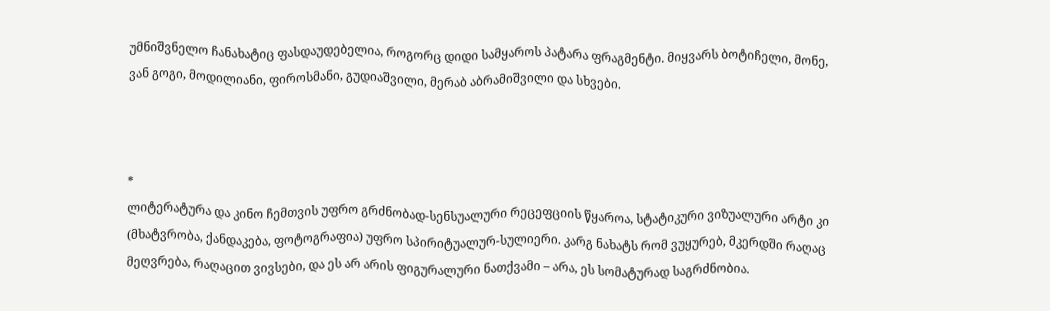უმნიშვნელო ჩანახატიც ფასდაუდებელია, როგორც დიდი სამყაროს პატარა ფრაგმენტი. მიყვარს ბოტიჩელი, მონე, ვან გოგი, მოდილიანი, ფიროსმანი, გუდიაშვილი, მერაბ აბრამიშვილი და სხვები.



*
ლიტერატურა და კინო ჩემთვის უფრო გრძნობად-სენსუალური რეცეფციის წყაროა, სტატიკური ვიზუალური არტი კი (მხატვრობა, ქანდაკება, ფოტოგრაფია) უფრო სპირიტუალურ-სულიერი. კარგ ნახატს რომ ვუყურებ, მკერდში რაღაც მეღვრება, რაღაცით ვივსები, და ეს არ არის ფიგურალური ნათქვამი – არა, ეს სომატურად საგრძნობია.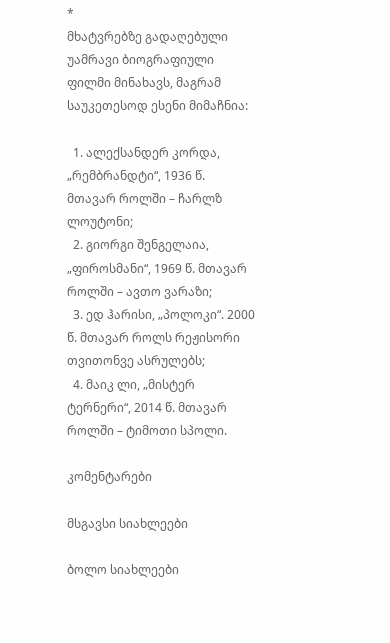*
მხატვრებზე გადაღებული უამრავი ბიოგრაფიული ფილმი მინახავს, მაგრამ საუკეთესოდ ესენი მიმაჩნია:

  1. ალექსანდერ კორდა, „რემბრანდტი“, 1936 წ. მთავარ როლში – ჩარლზ ლოუტონი;
  2. გიორგი შენგელაია, „ფიროსმანი“, 1969 წ. მთავარ როლში – ავთო ვარაზი;
  3. ედ ჰარისი, „პოლოკი“. 2000 წ. მთავარ როლს რეჟისორი თვითონვე ასრულებს;
  4. მაიკ ლი, „მისტერ ტერნერი“, 2014 წ. მთავარ როლში – ტიმოთი სპოლი.

კომენტარები

მსგავსი სიახლეები

ბოლო სიახლეები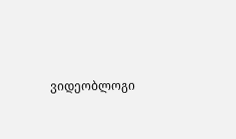ვიდეობლოგი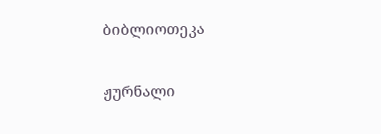ბიბლიოთეკა

ჟურნალი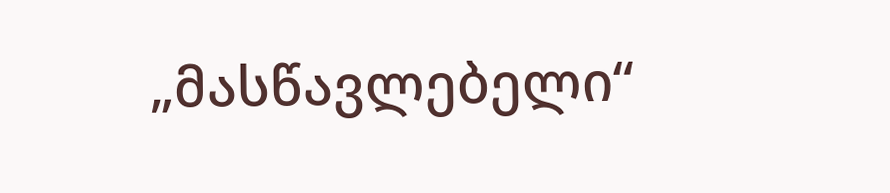„მასწავლებელი“